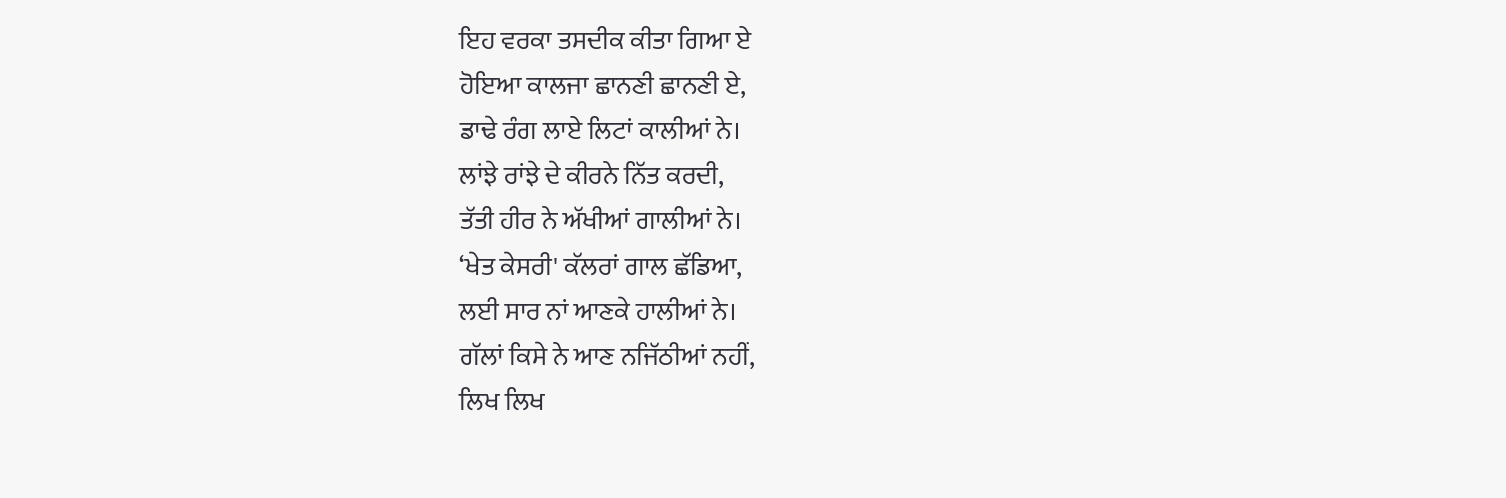ਇਹ ਵਰਕਾ ਤਸਦੀਕ ਕੀਤਾ ਗਿਆ ਏ
ਹੋਇਆ ਕਾਲਜਾ ਛਾਨਣੀ ਛਾਨਣੀ ਏ,
ਡਾਢੇ ਰੰਗ ਲਾਏ ਲਿਟਾਂ ਕਾਲੀਆਂ ਨੇ।
ਲਾਂਝੇ ਰਾਂਝੇ ਦੇ ਕੀਰਨੇ ਨਿੱਤ ਕਰਦੀ,
ਤੱਤੀ ਹੀਰ ਨੇ ਅੱਖੀਆਂ ਗਾਲੀਆਂ ਨੇ।
‘ਖੇਤ ਕੇਸਰੀ' ਕੱਲਰਾਂ ਗਾਲ ਛੱਡਿਆ,
ਲਈ ਸਾਰ ਨਾਂ ਆਣਕੇ ਹਾਲੀਆਂ ਨੇ।
ਗੱਲਾਂ ਕਿਸੇ ਨੇ ਆਣ ਨਜਿੱਠੀਆਂ ਨਹੀਂ,
ਲਿਖ ਲਿਖ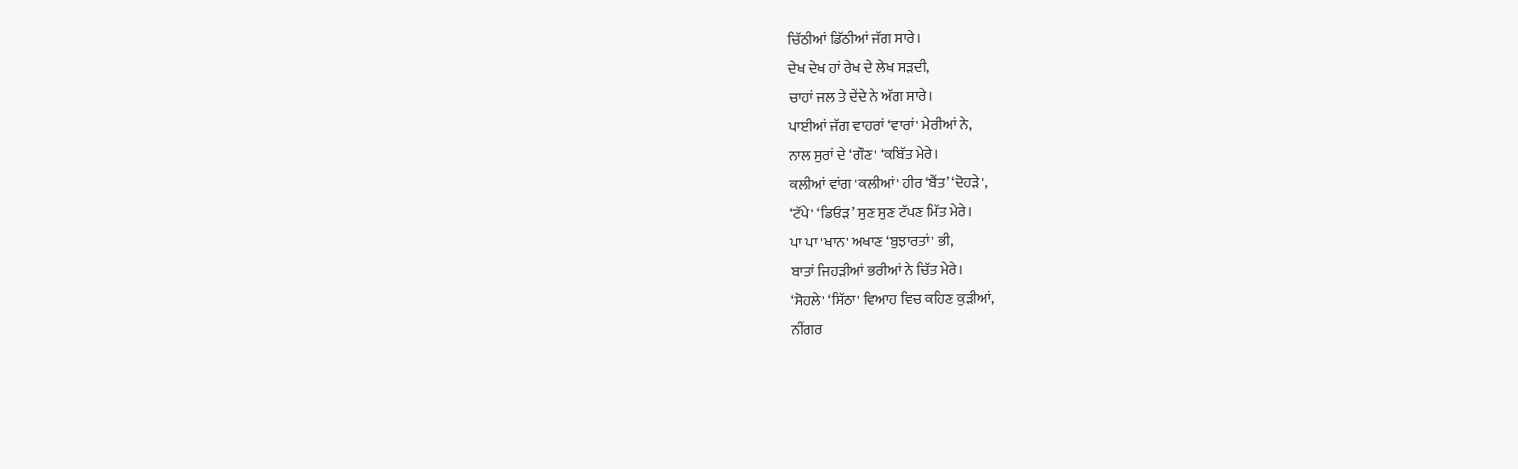ਚਿੱਠੀਆਂ ਡਿੱਠੀਆਂ ਜੱਗ ਸਾਰੇ।
ਦੇਖ ਦੇਖ ਹਾਂ ਰੇਖ ਦੇ ਲੇਖ ਸੜਦੀ,
ਚਾਹਾਂ ਜਲ ਤੇ ਦੇਂਦੇ ਨੇ ਅੱਗ ਸਾਰੇ।
ਪਾਈਆਂ ਜੱਗ ਵਾਹਰਾਂ ‘ਵਾਰਾਂ' ਮੇਰੀਆਂ ਨੇ,
ਨਾਲ ਸੁਰਾਂ ਦੇ ‘ਗੌਣ' ‘ਕਬਿੱਤ ਮੇਰੇ।
ਕਲੀਆਂ ਵਾਂਗ 'ਕਲੀਆਂ' ਹੀਰ ‘ਬੈਂਤ’ ‘ਦੋਹੜੇ',
‘ਟੱਪੇ' ‘ਡਿਓੜ’ ਸੁਣ ਸੁਣ ਟੱਪਣ ਮਿੱਤ ਮੇਰੇ।
ਪਾ ਪਾ 'ਖਾਨ' ਅਖਾਣ ‘ਬੁਝਾਰਤਾਂ' ਭੀ,
ਬਾਤਾਂ ਜਿਹੜੀਆਂ ਭਰੀਆਂ ਨੇ ਚਿੱਤ ਮੇਰੇ।
‘ਸੋਹਲੇ' ‘ਸਿੱਠਾ' ਵਿਆਹ ਵਿਚ ਕਹਿਣ ਕੁੜੀਆਂ,
ਨੀਂਗਰ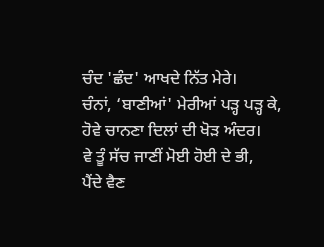ਚੰਦ 'ਛੰਦ' ਆਖਦੇ ਨਿੱਤ ਮੇਰੇ।
ਚੰਨਾਂ, ‘ਬਾਣੀਆਂ' ਮੇਰੀਆਂ ਪੜ੍ਹ ਪੜ੍ਹ ਕੇ,
ਹੋਵੇ ਚਾਨਣਾ ਦਿਲਾਂ ਦੀ ਖੋੜ ਅੰਦਰ।
ਵੇ ਤੂੰ ਸੱਚ ਜਾਣੀਂ ਮੋਈ ਹੋਈ ਦੇ ਭੀ,
ਪੈਂਦੇ ਵੈਣ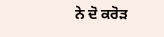ਨੇ ਦੋ ਕਰੋੜ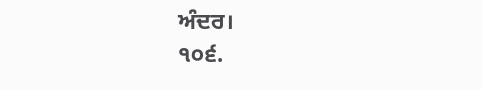ਅੰਦਰ।
੧੦੬.